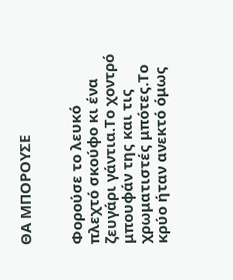ΘΑ ΜΠΟΡΟΥΣΕ


Φορούσε το λευκό πλεχτό σκούφο κι ένα ζευγάρι γάντια.Το χοντρό μπουφάν της και τις χρωματιστές μπότες.Το κρύο ήταν ανεκτό όμως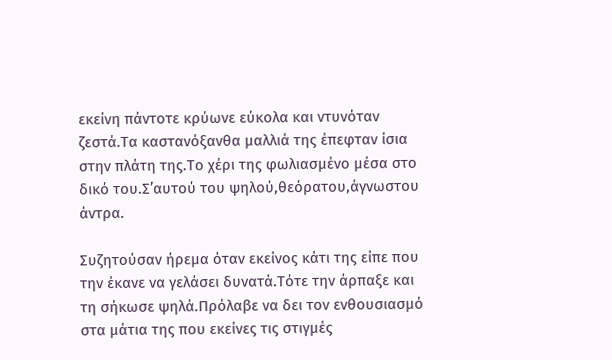εκείνη πάντοτε κρύωνε εύκολα και ντυνόταν ζεστά.Τα καστανόξανθα μαλλιά της έπεφταν ίσια στην πλάτη της.Το χέρι της φωλιασμένο μέσα στο δικό του.Σ’αυτού του ψηλού,θεόρατου,άγνωστου άντρα.

Συζητούσαν ήρεμα όταν εκείνος κάτι της είπε που την έκανε να γελάσει δυνατά.Τότε την άρπαξε και τη σήκωσε ψηλά.Πρόλαβε να δει τον ενθουσιασμό στα μάτια της που εκείνες τις στιγμές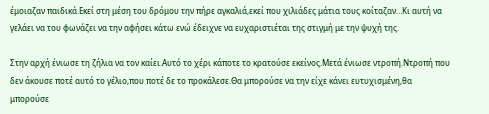έμοιαζαν παιδικά.Εκεί στη μέση του δρόμου την πήρε αγκαλιά,εκεί που χιλιάδες μάτια τους κοίταζαν…Κι αυτή να γελάει να του φωνάζει να την αφήσει κάτω ενώ έδειχνε να ευχαριστιέται της στιγμή με την ψυχή της.

Στην αρχή ένιωσε τη ζήλια να τον καίει.Αυτό το χέρι κάποτε το κρατούσε εκείνος.Μετά ένιωσε ντροπή.Ντροπή που δεν άκουσε ποτέ αυτό το γέλιο,που ποτέ δε το προκάλεσε.Θα μπορούσε να την είχε κάνει ευτυχισμένη,θα μπορούσε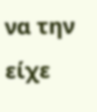να την είχε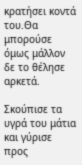κρατήσει κοντά του.Θα μπορούσε όμως μάλλον δε το θέλησε αρκετά.

Σκούπισε τα υγρά του μάτια και γύρισε προς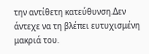την αντίθετη κατεύθυνση.Δεν άντεχε να τη βλέπει ευτυχισμένη μακριά του.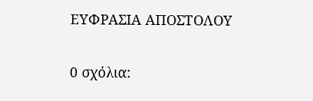ΕΥΦΡΑΣΙΑ ΑΠΟΣΤΟΛΟΥ

0 σχόλια: